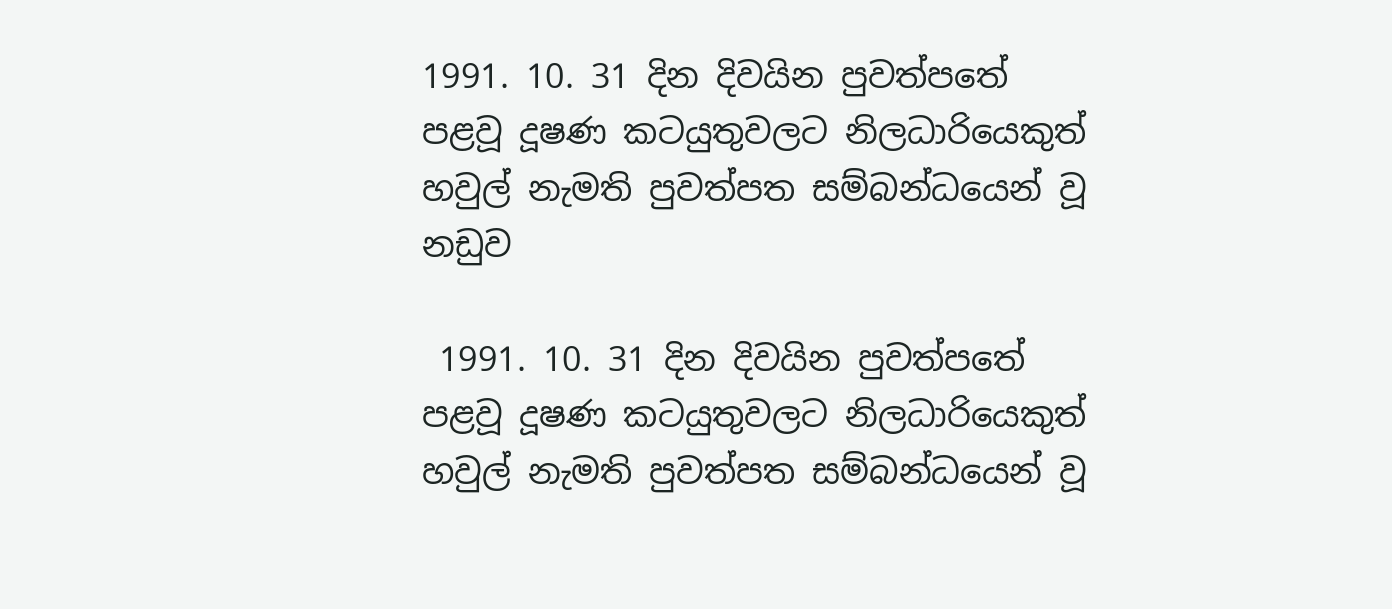1991. 10. 31 දින දිවයින පුවත්පතේ පළවූ දූෂණ කටයුතුවලට නිලධාරියෙකුත් හවුල් නැමති පුවත්පත සම්බන්ධයෙන් වූ නඩුව

 1991. 10. 31 දින දිවයින පුවත්පතේ පළවූ දූෂණ කටයුතුවලට නිලධාරියෙකුත් හවුල් නැමති පුවත්පත සම්බන්ධයෙන් වූ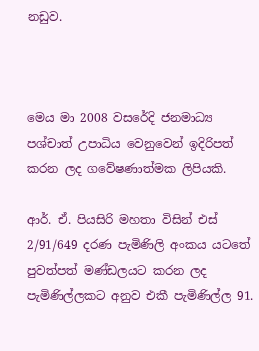නඩුව.



මෙය මා 2008 වසරේදි ජනමාධ්‍ය පශ්චාත් උපාධිය වෙනුවෙන් ඉදිරිපත් කරන ලද ගවේෂණාත්මක ලිපියකි.

ආර්. ඒ. පියසිරි මහතා විසින් එස් 2/91/649 දරණ පැමිණිලි අංකය යටතේ පුවත්පත් මණ්ඩලයට කරන ලද පැමිණිල්ලකට අනුව එකී පැමිණිල්ල 91.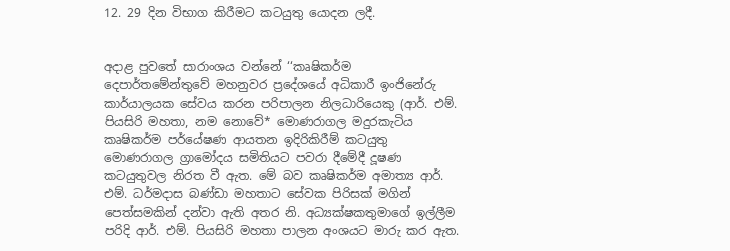12. 29 දින විභාග කිරීමට කටයුතු යොදන ලදී.


අදාළ පුවතේ සාරාංශය වන්නේ ‘‘කෘෂිකර්ම දෙපාර්තමේන්තුවේ මහනුවර ප්‍රදේශයේ අධිකාරී ඉංජිනේරු කාර්යාලයක සේවය කරන පරිපාලන නිලධාරියෙකු (ආර්. එම්. පියසිරි මහතා, නම නොවේ* මොණරාගල මදුරකැටිය කෘෂිකර්ම පර්යේෂණ ආයතන ඉදිරිකිරීම් කටයුතු මොණරාගල ග්‍රාමෝදය සමිතියට පවරා දීමේදී දූෂණ කටයුතුවල නිරත වී ඇත. මේ බව කෘෂිකර්ම අමාත්‍ය ආර්. එම්. ධර්මදාස බණ්ඩා මහතාට සේවක පිරිසක් මගින් පෙත්සමකින් දන්වා ඇති අතර නි. අධ්‍යක්ෂකතුමාගේ ඉල්ලීම පරිදි ආර්. එම්. පියසිරි මහතා පාලන අංශයට මාරු කර ඇත.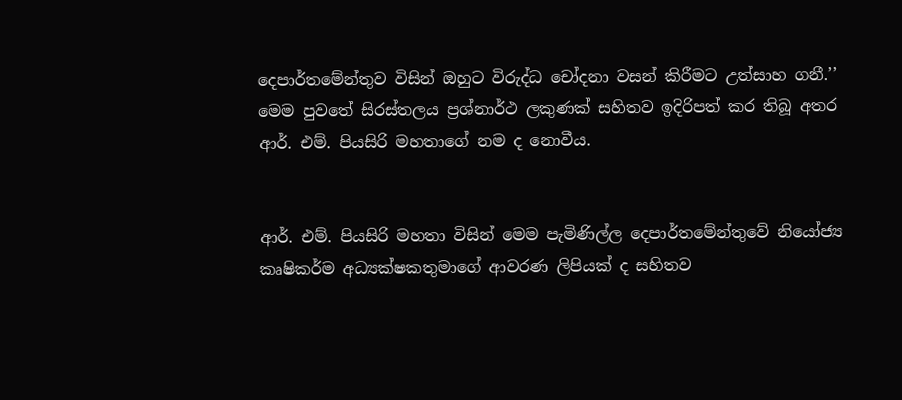දෙපාර්තමේන්තුව විසින් ඔහුට විරුද්ධ චෝදනා වසන් කිරීමට උත්සාහ ගනී.’’ මෙම පුවතේ සිරස්තලය ප්‍රශ්නාර්ථ ලකුණක් සහිතව ඉදිරිපත් කර තිබූ අතර ආර්. එම්. පියසිරි මහතාගේ නම ද නොවීය.


ආර්. එම්. පියසිරි මහතා විසින් මෙම පැමිණිල්ල දෙපාර්තමේන්තුවේ නියෝජ්‍ය කෘෂිකර්ම අධ්‍යක්ෂකතුමාගේ ආවරණ ලිපියක් ද සහිතව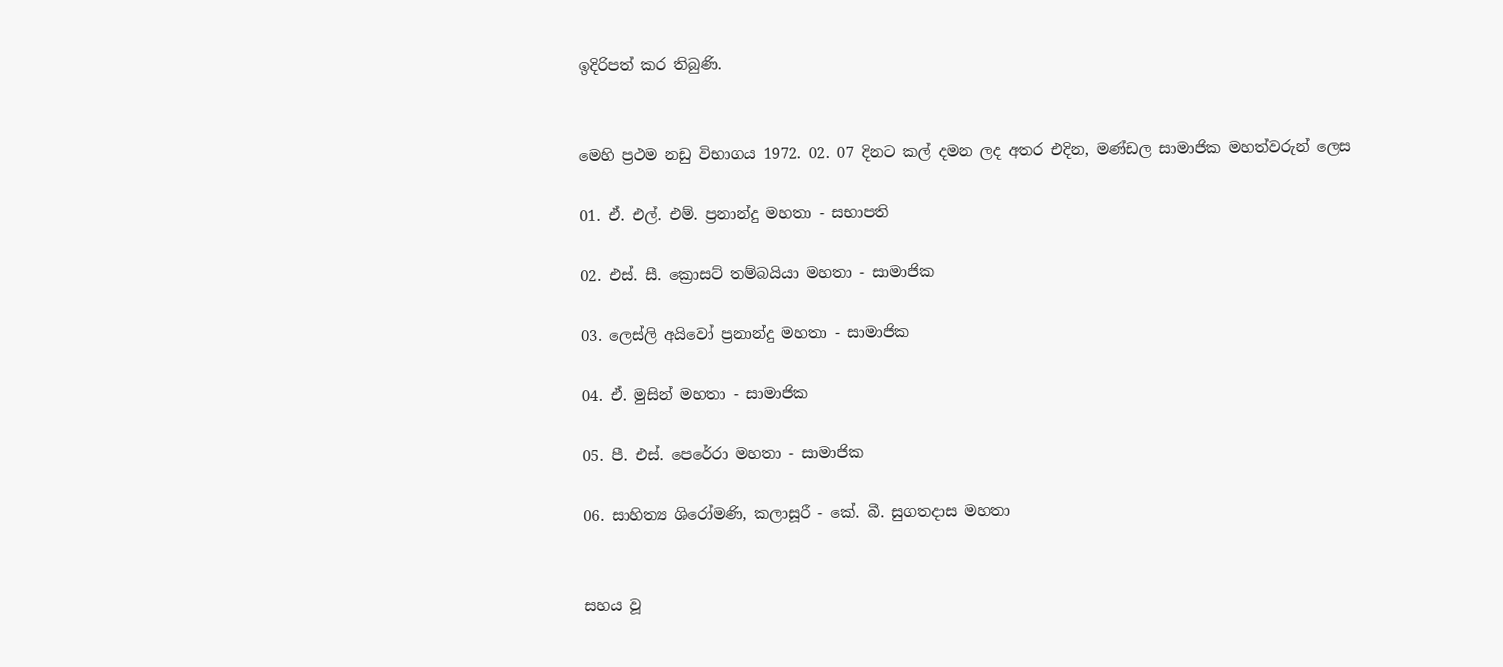ඉදිරිපත් කර තිබුණි.


මෙහි ප්‍රථම නඩු විභාගය 1972. 02. 07 දිනට කල් දමන ලද අතර එදින, මණ්ඩල සාමාජික මහත්වරුන් ලෙස

01. ඒ. එල්. එම්. ප්‍රනාන්දු මහතා - සභාපති

02. එස්. සී. ක්‍රොසට් තම්බයියා මහතා - සාමාජික

03. ලෙස්ලි අයිවෝ ප්‍රනාන්දු මහතා - සාමාජික

04. ඒ. මුසින් මහතා - සාමාජික

05. පී. එස්. පෙරේරා මහතා - සාමාජික

06. සාහිත්‍ය ශිරෝමණි, කලාසූරී - කේ. බී. සුගතදාස මහතා


සහය වූ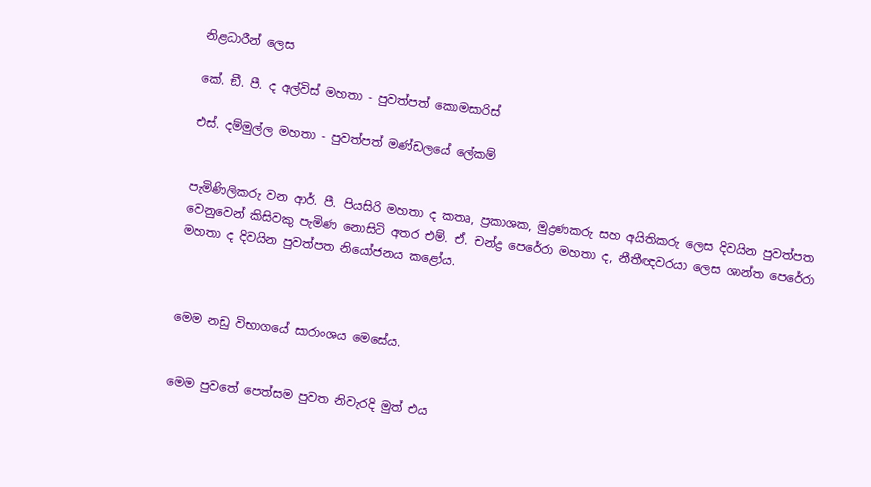නිළධාරීන් ලෙස

කේ. ඞී. පී. ද අල්විස් මහතා - පුවත්පත් කොමසාරිස්

එස්. දම්මුල්ල මහතා - පුවත්පත් මණ්ඩලයේ ලේකම්


පැමිණිලිකරු වන ආර්. පී. පියසිරි මහතා ද කතෘ, ප්‍රකාශක, මුද්‍රණකරු සහ අයිතිකරු ලෙස දිවයින පුවත්පත වෙනුවෙන් කිසිවකු පැමිණ නොසිටි අතර එම්. ඒ. චන්ද්‍ර පෙරේරා මහතා ද, නීතීඥවරයා ලෙස ශාන්ත පෙරේරා මහතා ද දිවයින පුවත්පත නියෝජනය කළෝය.



මෙම නඩු විභාගයේ සාරාංශය මෙසේය.


මෙම පුවතේ පෙත්සම පුවත නිවැරදි මුත් එය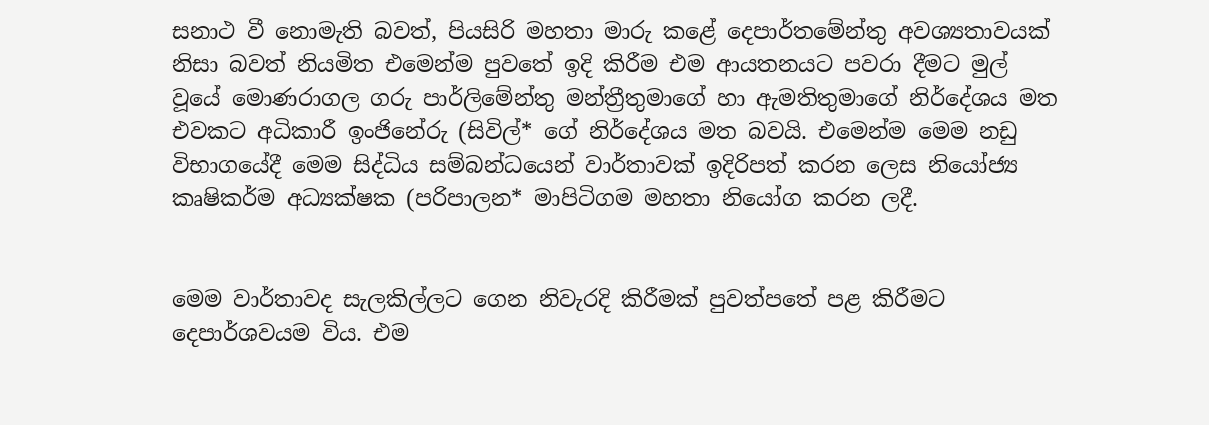සනාථ වී නොමැති බවත්, පියසිරි මහතා මාරු කළේ දෙපාර්තමේන්තු අවශ්‍යතාවයක් නිසා බවත් නියමිත එමෙන්ම පුවතේ ඉදි කිරීම එම ආයතනයට පවරා දීමට මුල් වූයේ මොණරාගල ගරු පාර්ලිමේන්තු මන්ත්‍රීතුමාගේ හා ඇමතිතුමාගේ නිර්දේශය මත එවකට අධිකාරී ඉංජිනේරු (සිවිල්* ගේ නිර්දේශය මත බවයි. එමෙන්ම මෙම නඩු විභාගයේදී මෙම සිද්ධිය සම්බන්ධයෙන් වාර්තාවක් ඉදිරිපත් කරන ලෙස නියෝජ්‍ය කෘෂිකර්ම අධ්‍යක්ෂක (පරිපාලන* මාපිටිගම මහතා නියෝග කරන ලදී.


මෙම වාර්තාවද සැලකිල්ලට ගෙන නිවැරදි කිරීමක් පුවත්පතේ පළ කිරීමට දෙපාර්ශවයම විය. එම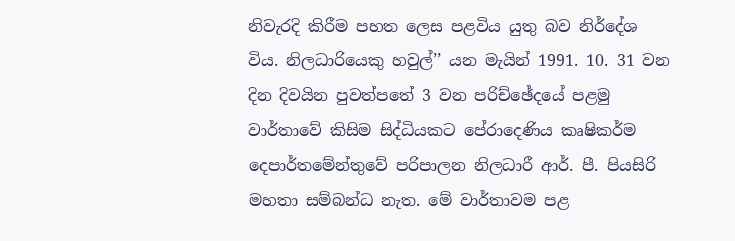නිවැරදි කිරීම පහත ලෙස පළවිය යුතු බව නිර්දේශ විය. නිලධාරියෙකු හවුල්’’ යන මැයින් 1991. 10. 31 වන දින දිවයින පුවත්පතේ 3 වන පරිච්ඡේදයේ පළමු වාර්තාවේ කිසිම සිද්ධියකට පේරාදෙණිය කෘෂිකර්ම දෙපාර්තමේන්තුවේ පරිපාලන නිලධාරී ආර්. පී. පියසිරි මහතා සම්බන්ධ නැත. මේ වාර්තාවම පළ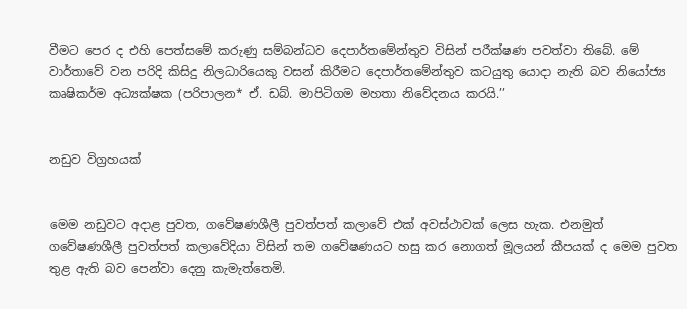වීමට පෙර ද එහි පෙත්සමේ කරුණු සම්බන්ධව දෙපාර්තමේන්තුව විසින් පරීක්ෂණ පවත්වා තිබේ. මේ වාර්තාවේ වන පරිදි කිසිදු නිලධාරියෙකු වසන් කිරීමට දෙපාර්තමේන්තුව කටයුතු යොදා නැති බව නියෝජ්‍ය කෘෂිකර්ම අධ්‍යක්ෂක (පරිපාලන* ඒ. ඩබ්. මාපිටිගම මහතා නිවේදනය කරයි.’’


නඩුව විග්‍රහයක්


මෙම නඩුවට අදාළ පුවත, ගවේෂණශීලී පුවත්පත් කලාවේ එක් අවස්ථාවක් ලෙස හැක. එනමුත් ගවේෂණශීලී පුවත්පත් කලාවේදියා විසින් තම ගවේෂණයට හසු කර නොගත් මූලයන් කීපයක් ද මෙම පුවත තුළ ඇති බව පෙන්වා දෙනු කැමැත්තෙමි.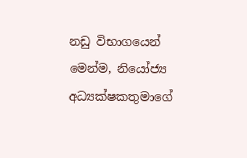නඩු විභාගයෙන් මෙන්ම, නියෝජ්‍ය අධ්‍යක්ෂකතුමාගේ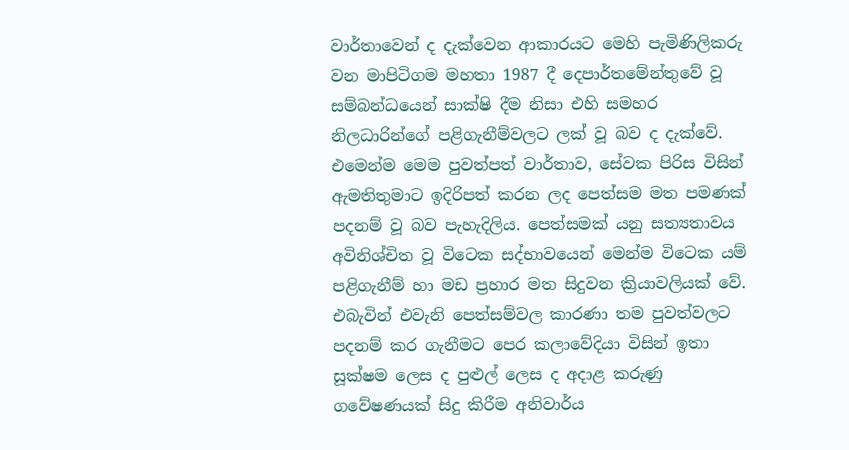වාර්තාවෙන් ද දැක්වෙන ආකාරයට මෙහි පැමිණිලිකරු වන මාපිටිගම මහතා 1987 දී දෙපාර්තමේන්තුවේ වූ සම්බන්ධයෙන් සාක්ෂි දීම නිසා එහි සමහර නිලධාරින්ගේ පළිගැනීම්වලට ලක් වූ බව ද දැක්වේ. එමෙන්ම මෙම පුවත්පත් වාර්තාව, සේවක පිරිස විසින් ඇමතිතුමාට ඉදිරිපත් කරන ලද පෙත්සම මත පමණක් පදනම් වූ බව පැහැදිලිය. පෙත්සමක් යනු සත්‍යතාවය අවිනිශ්චිත වූ විටෙක සද්භාවයෙන් මෙන්ම විටෙක යම් පළිගැනීම් හා මඩ ප්‍රහාර මත සිදුවන ක්‍රියාවලියක් වේ. එබැවින් එවැනි පෙත්සම්වල කාරණා තම පුවත්වලට පදනම් කර ගැනීමට පෙර කලාවේදියා විසින් ඉතා සූක්ෂම ලෙස ද පුළුල් ලෙස ද අදාළ කරුණු ගවේෂණයක් සිදු කිරීම අනිවාර්ය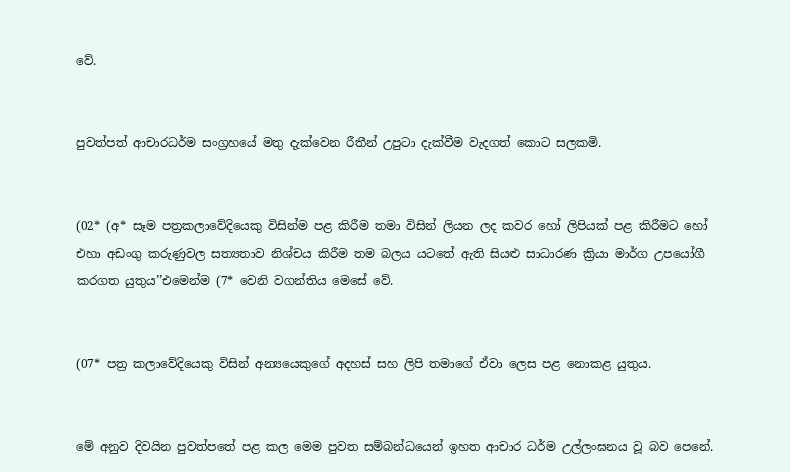වේ.


පුවත්පත් ආචාරධර්ම සංග්‍රහයේ මතු දැක්වෙන රීතීන් උපුටා දැක්වීම වැදගත් කොට සලකමි.


(02* (අ* සෑම පත්‍රකලාවේදියෙකු විසින්ම පළ කිරීම තමා විසින් ලියන ලද කවර හෝ ලිපියක් පළ කිරීමට හෝ එහා අඩංගු කරුණුවල සත්‍යතාව නිශ්චය කිරීම තම බලය යටතේ ඇති සියළු සාධාරණ ක්‍රියා මාර්ග උපයෝගී කරගත යුතුය’’එමෙන්ම (7* වෙනි වගන්තිය මෙසේ වේ.


(07* පත්‍ර කලාවේදියෙකු විසින් අන්‍යයෙකුගේ අදහස් සහ ලිපි තමාගේ ඒවා ලෙස පළ නොකළ යුතුය.


මේ අනුව දිවයින පුවත්පතේ පළ කල මෙම පුවත සම්බන්ධයෙන් ඉහත ආචාර ධර්ම උල්ලංඝනය වූ බව පෙනේ.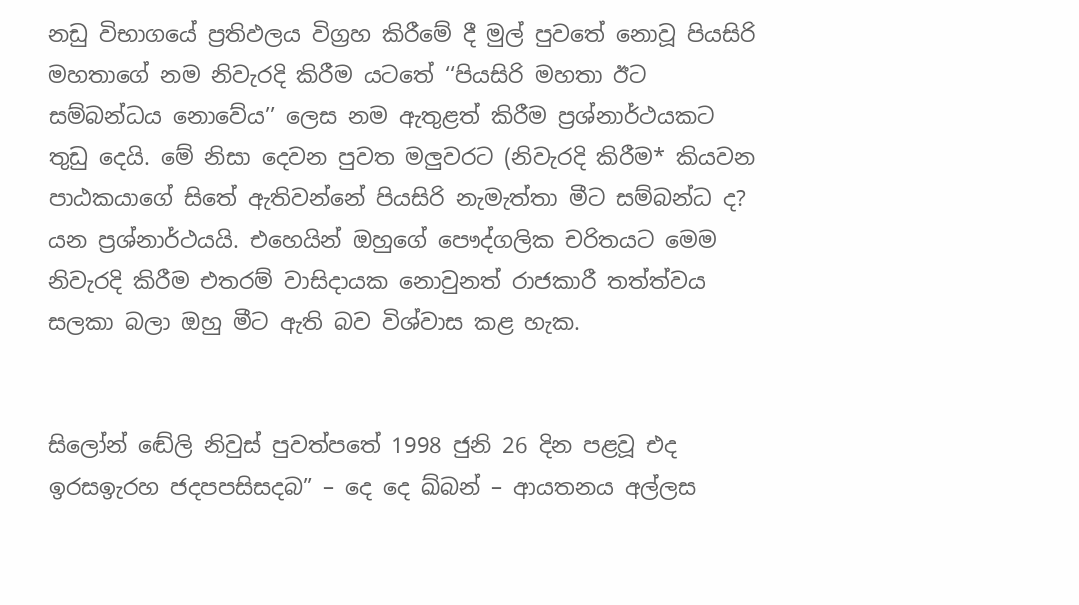නඩු විභාගයේ ප්‍රතිඵලය විග්‍රහ කිරීමේ දී මුල් පුවතේ නොවූ පියසිරි මහතාගේ නම නිවැරදි කිරීම යටතේ ‘‘පියසිරි මහතා ඊට සම්බන්ධය නොවේය’’ ලෙස නම ඇතුළත් කිරීම ප්‍රශ්නාර්ථයකට තුඩු දෙයි. මේ නිසා දෙවන පුවත මලුවරට (නිවැරදි කිරීම* කියවන පාඨකයාගේ සිතේ ඇතිවන්නේ පියසිරි නැමැත්තා මීට සම්බන්ධ ද? යන ප්‍රශ්නාර්ථයයි. එහෙයින් ඔහුගේ පෞද්ගලික චරිතයට මෙම නිවැරදි කිරීම එතරම් වාසිදායක නොවුනත් රාජකාරී තත්ත්වය සලකා බලා ඔහු මීට ඇති බව විශ්වාස කළ හැක.


සිලෝන් ඬේලි නිවුස් පුවත්පතේ 1998 ජුනි 26 දින පළවූ එද ඉරසඉැරහ ජදපපසිසදබ” – දෙ දෙ ඛ්බන් – ආයතනය අල්ලස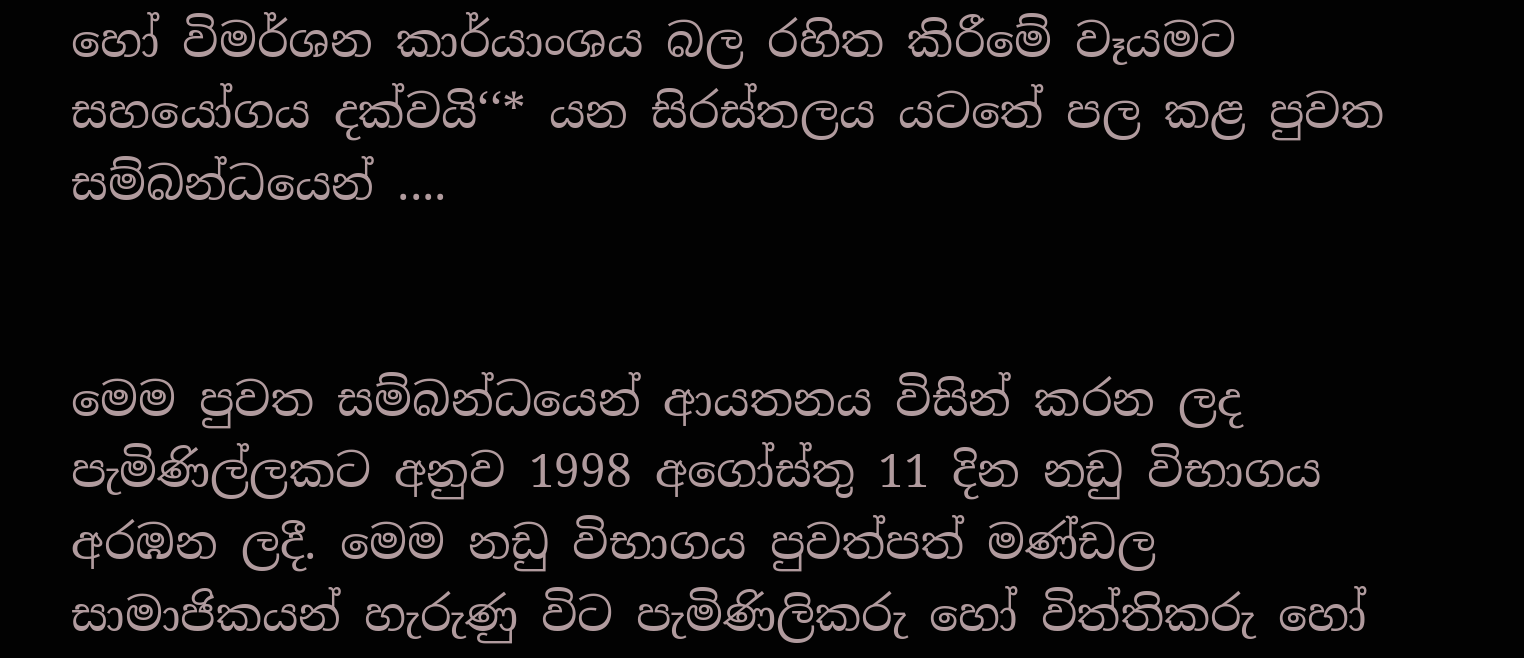හෝ විමර්ශන කාර්යාංශය බල රහිත කිරීමේ වෑයමට සහයෝගය දක්වයි‘‘* යන සිරස්තලය යටතේ පල කළ පුවත සම්බන්ධයෙන් ....


මෙම පුවත සම්බන්ධයෙන් ආයතනය විසින් කරන ලද පැමිණිල්ලකට අනුව 1998 අගෝස්තු 11 දින නඩු විභාගය අරඹන ලදී. මෙම නඩු විභාගය පුවත්පත් මණ්ඩල සාමාජිකයන් හැරුණු විට පැමිණිලිකරු හෝ විත්තිකරු හෝ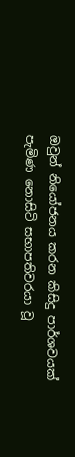ඔවුන් නියෝජනය කරන කිසිදු පාර්ශවයක් පැමිණ නොසිටි සභාපතිවරයා වූ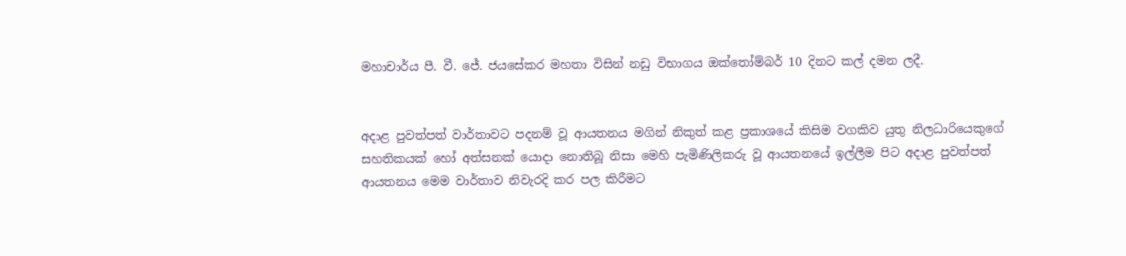මහාචාර්ය පී. වී. ජේ. ජයසේකර මහතා විසින් නඩු විභාගය ඔක්තෝම්බර් 10 දිනට කල් දමන ලදී.


අදාළ පුවත්පත් වාර්තාවට පදනම් වූ ආයතනය මගින් නිකුත් කළ ප්‍රකාශයේ කිසිම වගකිව යුතු නිලධාරියෙකුගේ සහතිකයක් හෝ අත්සනක් යොදා නොතිබූ නිසා මෙහි පැමිණිලිකරු වූ ආයතනයේ ඉල්ලීම පිට අදාළ පුවත්පත් ආයතනය මෙම වාර්තාව නිවැරදි කර පල කිරීමට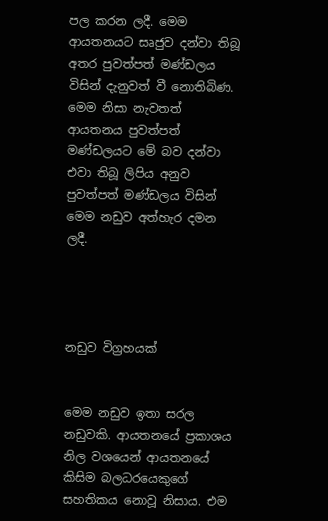පල කරන ලදී. මෙම ආයතනයට සෘජුව දන්වා තිබූ අතර පුවත්පත් මණ්ඩලය විසින් දැනුවත් වී නොතිබිණ. මෙම නිසා නැවතත් ආයතනය පුවත්පත් මණ්ඩලයට මේ බව දන්වා එවා තිබූ ලිපිය අනුව පුවත්පත් මණ්ඩලය විසින් මෙම නඩුව අත්හැර දමන ලදී.




නඩුව විග්‍රහයක්


මෙම නඩුව ඉතා සරල නඩුවකි. ආයතනයේ ප්‍රකාශය නිල වශයෙන් ආයතනයේ කිසිම බලධරයෙකුගේ සහතිකය නොවූ නිසාය. එම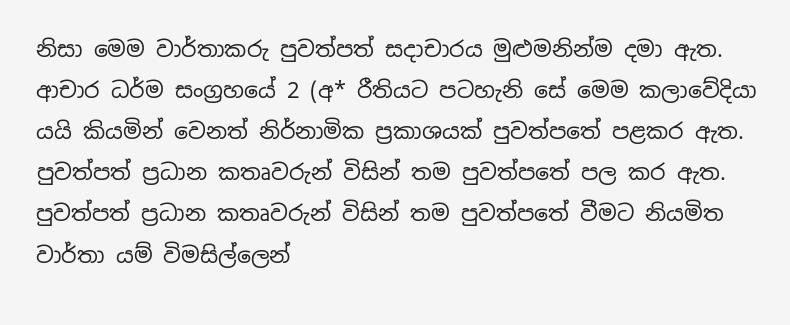නිසා මෙම වාර්තාකරු පුවත්පත් සදාචාරය මුළුමනින්ම දමා ඇත. ආචාර ධර්ම සංග්‍රහයේ 2 (අ* රීතියට පටහැනි සේ මෙම කලාවේදියා යයි කියමින් වෙනත් නිර්නාමික ප්‍රකාශයක් පුවත්පතේ පළකර ඇත. පුවත්පත් ප්‍රධාන කතෘවරුන් විසින් තම පුවත්පතේ පල කර ඇත. පුවත්පත් ප්‍රධාන කතෘවරුන් විසින් තම පුවත්පතේ වීමට නියමිත වාර්තා යම් විමසිල්ලෙන්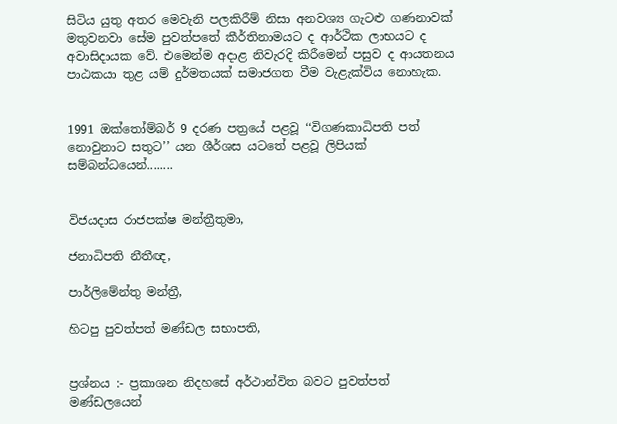සිටිය යුතු අතර මෙවැනි පලකිරීම් නිසා අනවශ්‍ය ගැටළු ගණනාවක් මතුවනවා සේම පුවත්පතේ කීර්තිනාමයට ද ආර්ථික ලාභයට ද අවාසිදායක වේ. එමෙන්ම අදාළ නිවැරදි කිරීමෙන් පසුව ද ආයතනය පාඨකයා තුළ යම් දුර්මතයක් සමාජගත වීම වැළැක්විය නොහැක.


1991 ඔක්තෝම්බර් 9 දරණ පත්‍රයේ පළවූ ‘‘විගණකාධිපති පත් නොවුනාට සතුට’’ යන ශීර්ශස යටතේ පළවූ ලිපියක් සම්බන්ධයෙන්........


විජයදාස රාජපක්ෂ මන්ත්‍රීතුමා,

ජනාධිපති නීතීඥ,

පාර්ලිමේන්තු මන්ත්‍රී,

හිටපු පුවත්පත් මණ්ඩල සභාපති,


ප්‍රශ්නය :- ප්‍රකාශන නිදහසේ අර්ථාන්විත බවට පුවත්පත් මණ්ඩලයෙන්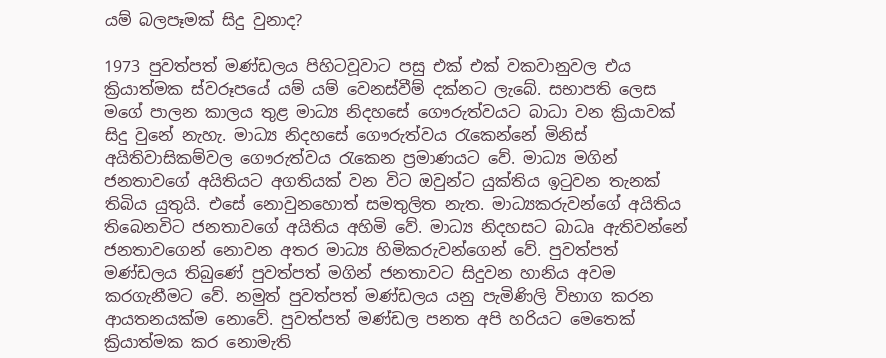යම් බලපෑමක් සිදු වුනාද?

1973 පුවත්පත් මණ්ඩලය පිහිටවූවාට පසු එක් එක් වකවානුවල එය ක්‍රියාත්මක ස්වරූපයේ යම් යම් වෙනස්වීම් දක්නට ලැබේ. සභාපති ලෙස මගේ පාලන කාලය තුළ මාධ්‍ය නිදහසේ ගෞරුත්වයට බාධා වන ක්‍රියාවක් සිදු වුනේ නැහැ. මාධ්‍ය නිදහසේ ගෞරුත්වය රැකෙන්නේ මිනිස් අයිතිවාසිකම්වල ගෞරුත්වය රැකෙන ප්‍රමාණයට වේ. මාධ්‍ය මගින් ජනතාවගේ අයිතියට අගතියක් වන විට ඔවුන්ට යුක්තිය ඉටුවන තැනක් තිබිය යුතුයි. එසේ නොවුනහොත් සමතුලිත නැත. මාධ්‍යකරුවන්ගේ අයිතිය තිබෙනවිට ජනතාවගේ අයිතිය අහිමි වේ. මාධ්‍ය නිදහසට බාධෘ ඇතිවන්නේ ජනතාවගෙන් නොවන අතර මාධ්‍ය හිමිකරුවන්ගෙන් වේ. පුවත්පත් මණ්ඩලය තිබුණේ පුවත්පත් මගින් ජනතාවට සිදුවන හානිය අවම කරගැනීමට වේ. නමුත් පුවත්පත් මණ්ඩලය යනු පැමිණිලි විභාග කරන ආයතනයක්ම නොවේ. පුවත්පත් මණ්ඩල පනත අපි හරියට මෙතෙක් ක්‍රියාත්මක කර නොමැති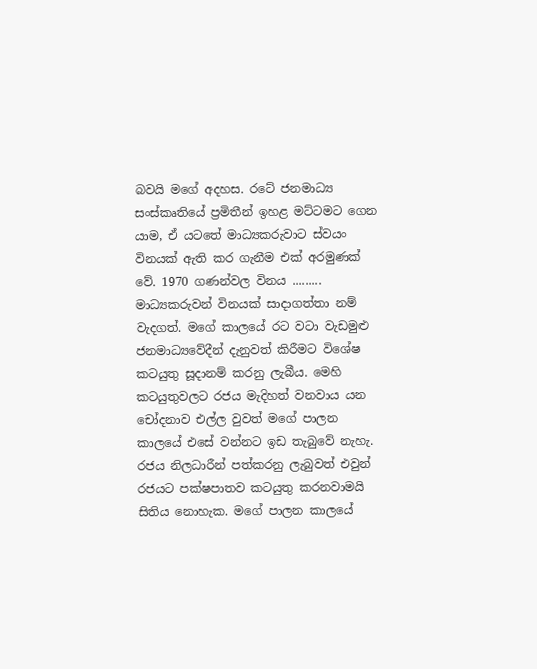බවයි මගේ අදහස. රටේ ජනමාධ්‍ය සංස්කෘතියේ ප්‍රමිතීන් ඉහළ මට්ටමට ගෙන යාම, ඒ යටතේ මාධ්‍යකරුවාට ස්වයං විනයක් ඇති කර ගැනීම එක් අරමුණක් වේ. 1970 ගණන්වල විනය ......... මාධ්‍යකරුවන් විනයක් සාදාගත්තා නම් වැදගත්. මගේ කාලයේ රට වටා වැඩමුළු ජනමාධ්‍යවේදීන් දැනුවත් කිරීමට විශේෂ කටයුතු සූදානම් කරනු ලැබීය. මෙහි කටයුතුවලට රජය මැදිහත් වනවාය යන චෝදනාව එල්ල වුවත් මගේ පාලන කාලයේ එසේ වන්නට ඉඩ තැබුවේ නැහැ. රජය නිලධාරීන් පත්කරනු ලැබුවත් එවුන් රජයට පක්ෂපාතව කටයුතු කරනවාමයි සිතිය නොහැක. මගේ පාලන කාලයේ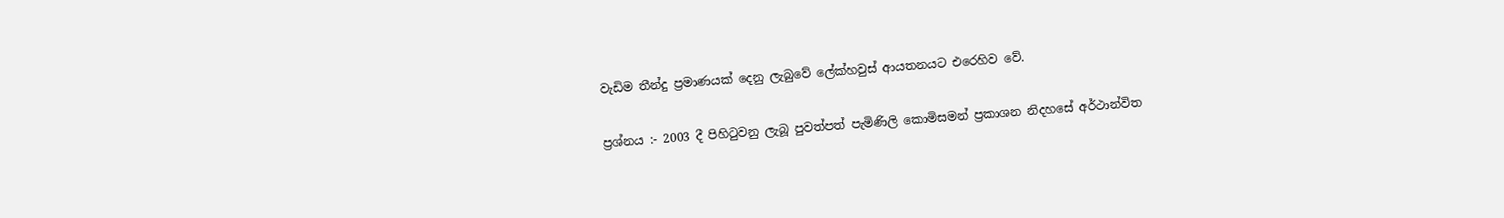වැඩිම තීන්දු ප්‍රමාණයක් දෙනු ලැබුවේ ලේක්හවුස් ආයතනයට එරෙහිව වේ.


ප්‍රශ්නය :- 2003 දී පිහිටුවනු ලැබූ පුවත්පත් පැමිණිලි කොමිසමන් ප්‍රකාශන නිදහසේ අර්ථාන්විත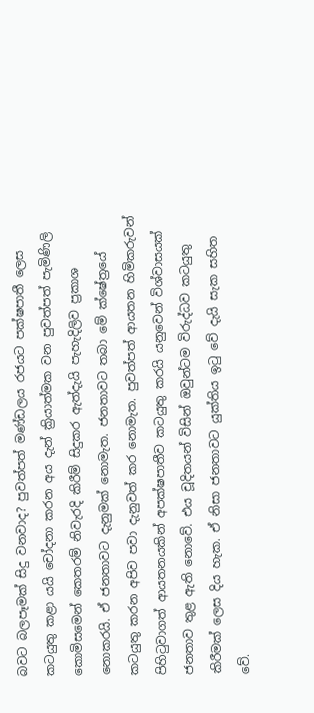බවට බලපෑමක් සිදු වනවාද? පුවත්පත් මණ්ඩලය රජයට පක්ෂපාතී ලෙස කටයුතු කළා යයි චෝදනා කරන අය දැන් ක්‍රියාත්මක වන පුවත්පත් පැමිණිලි කොමිසමෙන් කෙතරම් නිවැරදි කිරීම් සිදුකර ඇත්දැයි පැහැදිලිව ප්‍රකාශ නොකරයි. ඒ ජනතාවට දැනුමක් නොමැත. ජනතාවට තබා මේ ක්ෂේත්‍රයේ කටයුතු කරන අපිව පවා දැනුවත් කර නොමැත. පුවත්පත් ආයතන හිමිකරුවන් පිහිටුවාගත් ආයතනයකින් අපක්ෂපාතීව කටයුතු කරයි යනුවෙන් විශ්වාසයක් ජනතාව තුළ ඇති නොවේ. එය චූදිතයන් විසින් ඔවුන්ටම විරුද්ධව කටයුතු කිරීමක් ලෙස දිය හැක. ඒ නිසා ජනතාවට යුක්තිය ඉටු වේ දැයි සැක සහිත වේ.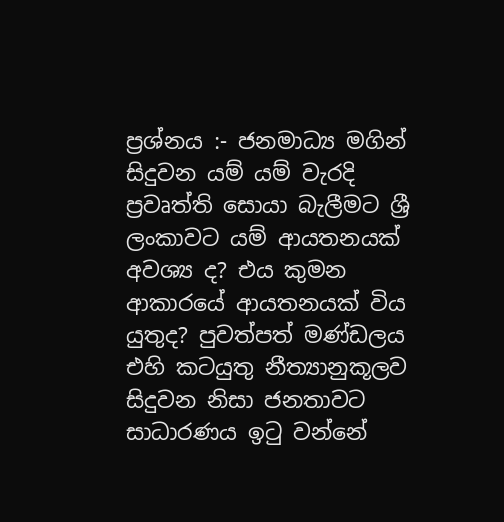ප්‍රශ්නය :- ජනමාධ්‍ය මගින් සිදුවන යම් යම් වැරදි ප්‍රවෘත්ති සොයා බැලීමට ශ්‍රී ලංකාවට යම් ආයතනයක් අවශ්‍ය ද? එය කුමන ආකාරයේ ආයතනයක් විය යුතුද? පුවත්පත් මණ්ඩලය එහි කටයුතු නීත්‍යානුකූලව සිදුවන නිසා ජනතාවට සාධාරණය ඉටු වන්නේ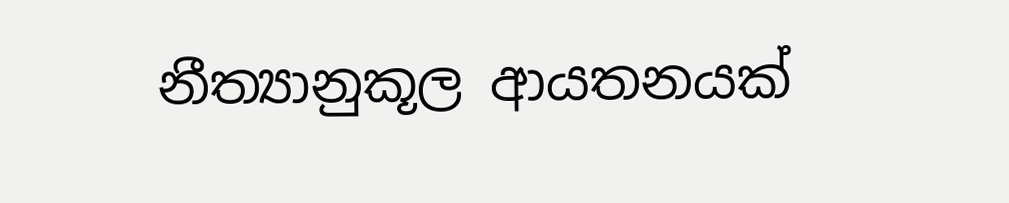නීත්‍යානුකූල ආයතනයක්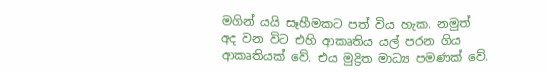මගින් යයි සෑහීමකට පත් විය හැක. නමුත් අද වන විට එහි ආකෘතිය යල් පරන ගිය ආකෘතියක් වේ. එය මුද්‍රිත මාධ්‍ය පමණක් වේ.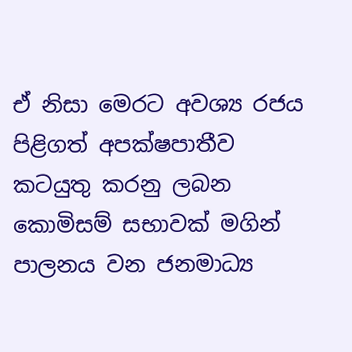ඒ නිසා මෙරට අවශ්‍ය රජය පිළිගත් අපක්ෂපාතීව කටයුතු කරනු ලබන කොමිසම් සභාවක් මගින් පාලනය වන ජනමාධ්‍ය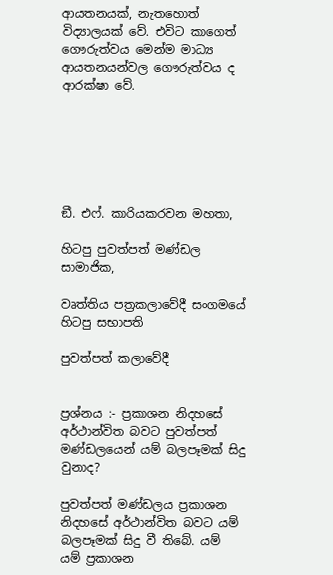ආයතනයක්, නැතහොත් විද්‍යාලයක් වේ. එවිට කාගෙත් ගෞරුත්වය මෙන්ම මාධ්‍ය ආයතනයන්වල ගෞරුත්වය ද ආරක්ෂා වේ.






ඞී. එෆ්. කාරියකරවන මහතා,

හිටපු පුවත්පත් මණ්ඩල සාමාජික,

වෘත්තිය පත්‍රකලාවේදී සංගමයේ හිටපු සභාපති

පුවත්පත් කලාවේදී


ප්‍රශ්නය :- ප්‍රකාශන නිදහසේ අර්ථාන්විත බවට පුවත්පත් මණ්ඩලයෙන් යම් බලපෑමක් සිදු වුනාද?

පුවත්පත් මණ්ඩලය ප්‍රකාශන නිදහසේ අර්ථාන්විත බවට යම් බලපෑමක් සිදු වී තිබේ. යම් යම් ප්‍රකාශන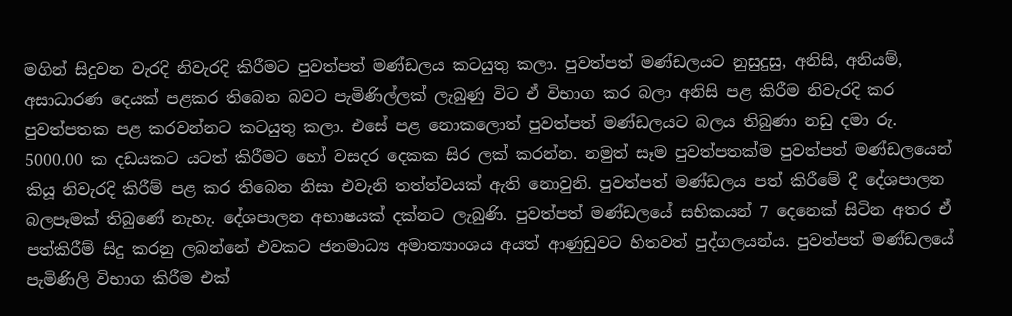මගින් සිදුවන වැරදි නිවැරදි කිරීමට පුවත්පත් මණ්ඩලය කටයුතු කලා. පුවත්පත් මණ්ඩලයට නුසුදුසු, අනිසි, අනියම්, අසාධාරණ දෙයක් පළකර තිබෙන බවට පැමිණිල්ලක් ලැබුණු විට ඒ විභාග කර බලා අනිසි පළ කිරීම නිවැරදි කර පුවත්පතක පළ කරවන්නට කටයුතු කලා. එසේ පළ නොකලොත් පුවත්පත් මණ්ඩලයට බලය තිබුණා නඩු දමා රු. 5000.00 ක දඩයකට යටත් කිරීමට හෝ වසදර දෙකක සිර ලක් කරන්න. නමුත් සෑම පුවත්පතක්ම පුවත්පත් මණ්ඩලයෙන් කියූ නිවැරදි කිරීම් පළ කර තිබෙන නිසා එවැනි තත්ත්වයක් ඇති නොවුනි. පුවත්පත් මණ්ඩලය පත් කිරීමේ දී දේශපාලන බලපෑමක් තිබුණේ නැහැ. දේශපාලන අභාෂයක් දක්නට ලැබුණි. පුවත්පත් මණ්ඩලයේ සභිකයන් 7 දෙනෙක් සිටින අතර ඒ පත්කිරීම් සිදු කරනු ලබන්නේ එවකට ජනමාධ්‍ය අමාත්‍යාංශය අයත් ආණුඩුවට හිතවත් පුද්ගලයන්ය. පුවත්පත් මණ්ඩලයේ පැමිණිලි විභාග කිරීම එක්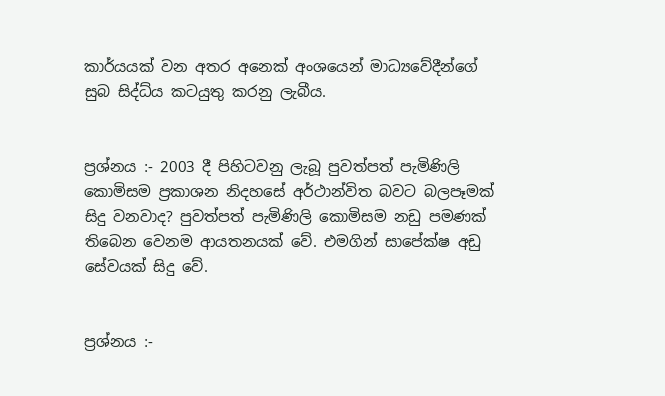කාර්යයක් වන අතර අනෙක් අංශයෙන් මාධ්‍යවේදීන්ගේ සුබ සිද්ධ්ය කටයුතු කරනු ලැබීය.


ප්‍රශ්නය :- 2003 දී පිහිටවනු ලැබූ පුවත්පත් පැමිණිලි කොමිසම ප්‍රකාශන නිදහසේ අර්ථාන්විත බවට බලපෑමක් සිදු වනවාද? පුවත්පත් පැමිණිලි කොමිසම නඩු පමණක් තිබෙන වෙනම ආයතනයක් වේ. එමගින් සාපේක්ෂ අඩු සේවයක් සිදු වේ.


ප්‍රශ්නය :-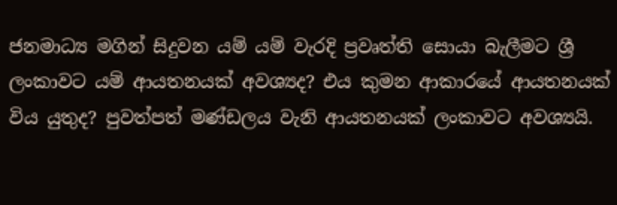ජනමාධ්‍ය මගින් සිදුවන යම් යම් වැරදි ප්‍රවෘත්ති සොයා බැලීමට ශ්‍රී ලංකාවට යම් ආයතනයක් අවශ්‍යද? එය කුමන ආකාරයේ ආයතනයක් විය යුතුද? පුවත්පත් මණ්ඩලය වැනි ආයතනයක් ලංකාවට අවශ්‍යයි.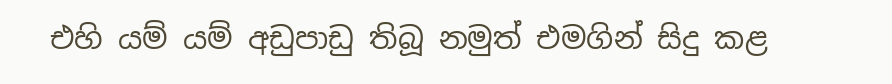එහි යම් යම් අඩුපාඩු තිබූ නමුත් එමගින් සිදු කළ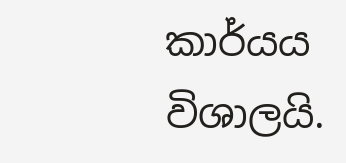කාර්යය විශාලයි.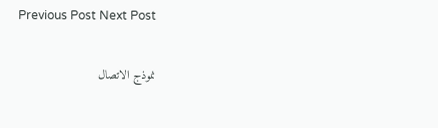Previous Post Next Post

نموذج الاتصال